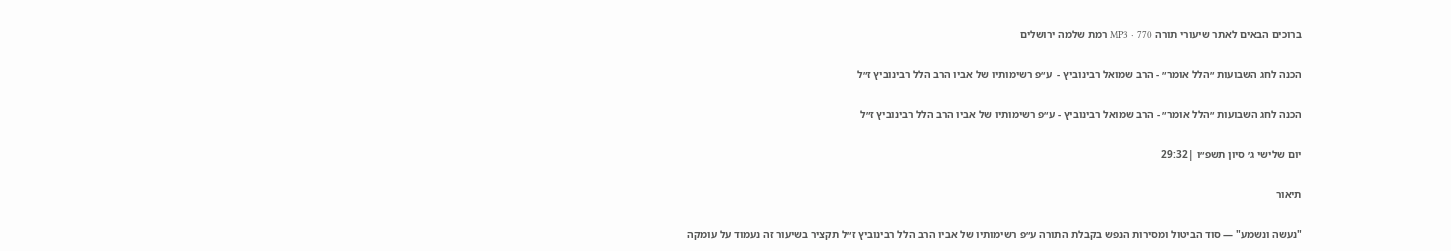ברוכים הבאים לאתר שיעורי תורה MP3 · 770 רמת שלמה ירושלים

הכנה לחג השבועות ״הלל אומר״ - הרב שמואל רבינוביץ -  ע״פ רשימותיו של אביו הרב הלל רבינוביץ ז״ל

הכנה לחג השבועות ״הלל אומר״ - הרב שמואל רבינוביץ - ע״פ רשימותיו של אביו הרב הלל רבינוביץ ז״ל

יום שלישי ג׳ סיון תשפ״ו |29:32

תיאור

"נעשה ונשמע" — סוד הביטול ומסירות הנפש בקבלת התורה ע״פ רשימותיו של אביו הרב הלל רבינוביץ ז״ל תקציר בשיעור זה נעמוד על עומקה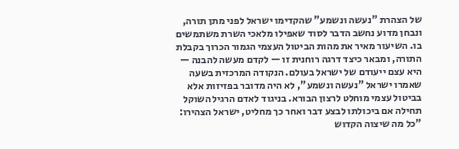של הצהרת "נעשה ונשמע" שהקדימו ישראל לפני מתן תורה, ונבחן מדוע נחשב הדבר לסוד שאפילו מלאכי השרת משתמשים בו. השיעור מאיר את מהות הביטול העצמי הגמור הכרוך בקבלת התורה, ומבאר כיצד דרגה רוחנית זו — לקדם מעשה להבנה — היא עצם ייעודם של ישראל בעולם. הנקודה המרכזית בשעה שאמרו ישראל "נעשה ונשמע", לא היה מדובר בפזיזות אלא בביטול עצמי מוחלט לרצון הבורא. בניגוד לאדם הרגיל השוקל תחילה אם ביכולתו לבצע דבר ואחר כך מחליט, ישראל הצהירו: "כל מה שיצוה הקדוש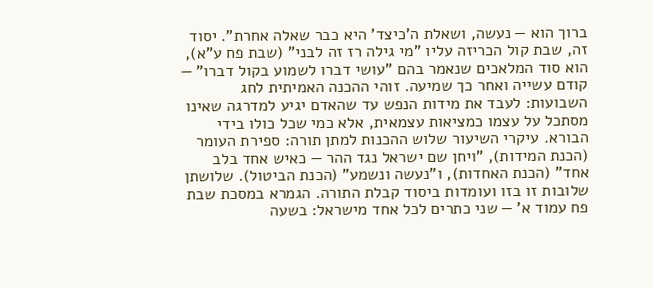ברוך הוא — נעשה, ושאלת ה'כיצד' היא כבר שאלה אחרת". יסוד זה, שבת קול הכריזה עליו "מי גילה רז זה לבני" (שבת פח ע"א), הוא סוד המלאכים שנאמר בהם "עושי דברו לשמוע בקול דברו" — קודם עשייה ואחר כך שמיעה. זוהי ההכנה האמיתית לחג השבועות: לעבד את מידות הנפש עד שהאדם יגיע למדרגה שאינו מסתכל על עצמו כמציאות עצמאית, אלא כמי שכל כולו בידי הבורא. עיקרי השיעור שלוש ההכנות למתן תורה: ספירת העומר (הכנת המידות), "ויחן שם ישראל נגד ההר — כאיש אחד בלב אחד" (הכנת האחדות), ו"נעשה ונשמע" (הכנת הביטול). שלושתן שלובות זו בזו ועומדות ביסוד קבלת התורה. הגמרא במסכת שבת פח עמוד א' — שני כתרים לכל אחד מישראל: בשעה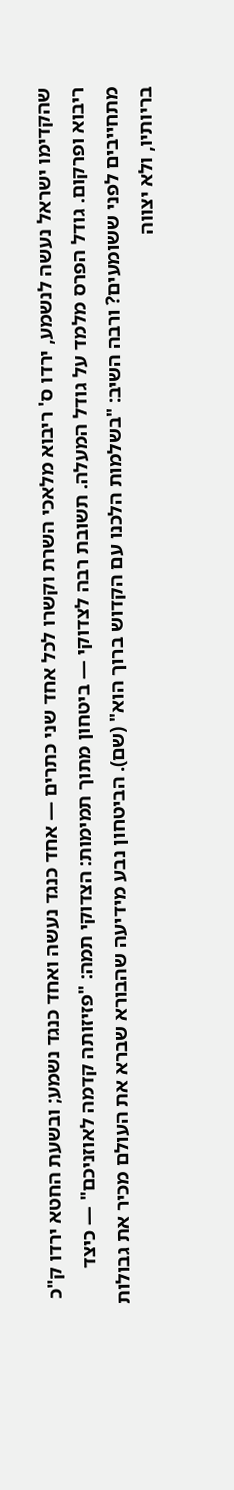שהקדימו ישראל נעשה לנשמע, ירדו ס' ריבוא מלאכי השרת וקשרו לכל אחד שני כתרים — אחד כנגד נעשה ואחד כנגד נשמע; ובשעת החטא ירדו ק"כ ריבוא ופרקום. גודל הפרס מלמד על גודל המעלה. תשובת רבה לצדוקי — ביטחון מתוך תמימות: הצדוקי תמה: "פזיזותה קדמה לאוזניכם" — כיצד מתחייבים לפני ששומעים? ורבה השיב: "בשלמות הלכנו עם הקדוש ברוך הוא" (שם). הביטחון נבע מידיעה שהבורא שברא את העולם מכיר את גבולות בריותיו, ולא יצווה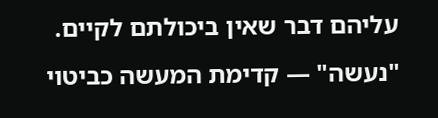עליהם דבר שאין ביכולתם לקיים. "נעשה" — קדימת המעשה כביטוי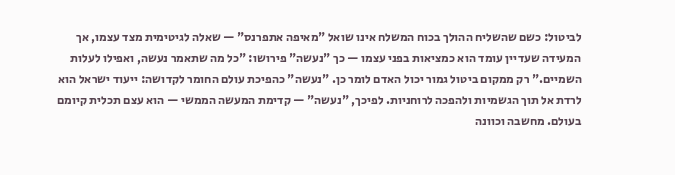לביטול: כשם שהשליח ההולך בכוח המשלח אינו שואל "מאיפה אתפרנס" — שאלה לגיטימית מצד עצמו, אך המעידה שעדיין עומד הוא כמציאות בפני עצמו — כך "נעשה" פירושו: "כל מה שתאמר נעשה, ואפילו לעלות השמיים." רק ממקום ביטול גמור יכול האדם לומר כן. "נעשה" כהפיכת עולם החומר לקדושה: ייעוד ישראל הוא לרדת אל תוך הגשמיות ולהפכה לרוחניות. לפיכך, "נעשה" — קדימת המעשה הממשי — הוא עצם תכלית קיומם בעולם. מחשבה וכוונה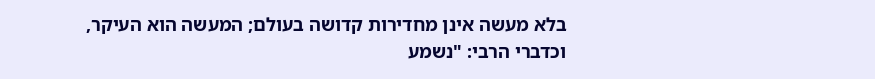בלא מעשה אינן מחדירות קדושה בעולם; המעשה הוא העיקר, וכדברי הרבי: "נשמע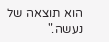הוא תוצאה של נעשה."